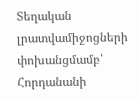Տեղական լրատվամիջոցների փոխանցմամբ՝ Հորդանանի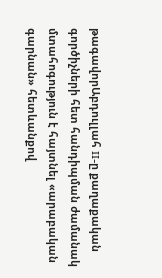թագավորԱբդուլլահ II-ը քաղաքական գործիչների հետ հանդիպման ժամանակ մտահոգություն է հայտնել «արաբական գարնան» հետևանքով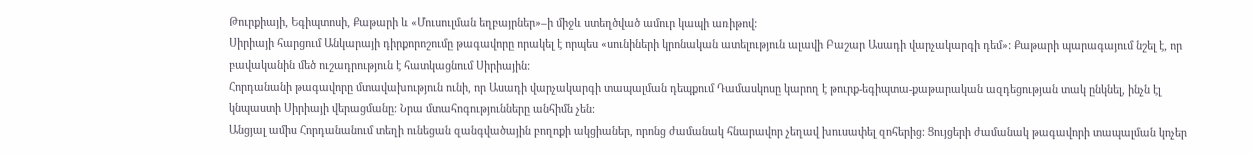Թուրքիայի, Եգիպտոսի, Քաթարի և «Մուսուլման եղբայրներ»–ի միջև ստեղծված ամուր կապի առիթով:
Սիրիայի հարցում Անկարայի դիրքորոշումը թագավորը որակել է որպես «սունիների կրոնական ատելություն ալավի Բաշար Ասադի վարչակարգի դեմ»: Քաթարի պարագայում նշել է, որ բավականին մեծ ուշադրություն է հատկացնում Սիրիային:
Հորդանանի թագավորը մտավախություն ունի, որ Ասադի վարչակարգի տապալման դեպքում Դամասկոսը կարող է թուրք-եգիպտա-քաթարական ազդեցության տակ ընկնել, ինչն էլ կնպաստի Սիրիայի վերացմանը: Նրա մտահոգությունները անհիմն չեն:
Անցյալ ամիս Հորդանանում տեղի ունեցան զանգվածային բողոքի ակցիաներ, որոնց ժամանակ հնարավոր չեղավ խուսափել զոհերից: Ցույցերի ժամանակ թագավորի տապալման կոչեր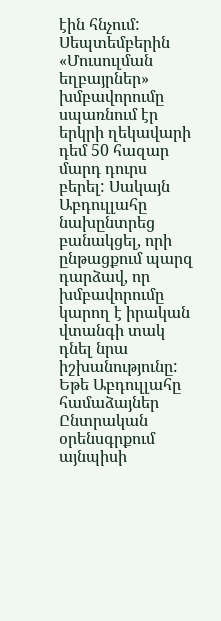էին հնչում:
Սեպտեմբերին «Մուսուլման եղբայրներ» խմբավորումը սպառնում էր երկրի ղեկավարի դեմ 50 հազար մարդ դուրս բերել: Սակայն Աբդուլլահը նախընտրեց բանակցել, որի ընթացքում պարզ դարձավ, որ խմբավորումը կարող է իրական վտանգի տակ դնել նրա իշխանությունը: Եթե Աբդուլլահը համաձայներ Ընտրական օրենսգրքում այնպիսի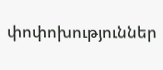փոփոխություններ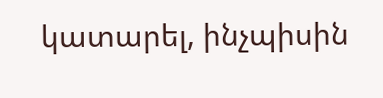կատարել, ինչպիսին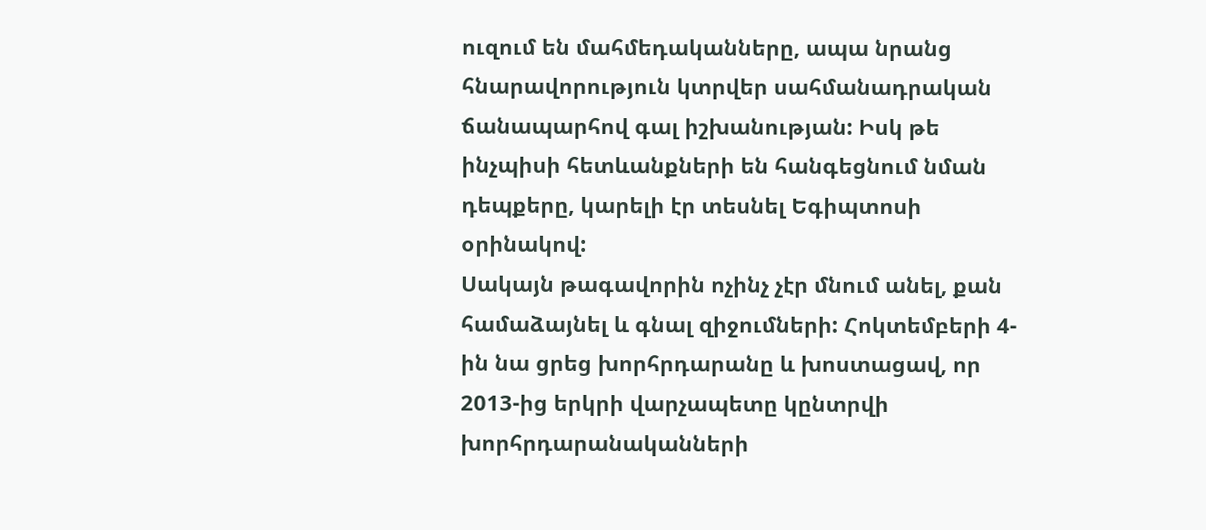ուզում են մահմեդականները, ապա նրանց հնարավորություն կտրվեր սահմանադրական ճանապարհով գալ իշխանության: Իսկ թե ինչպիսի հետևանքների են հանգեցնում նման դեպքերը, կարելի էր տեսնել Եգիպտոսի օրինակով:
Սակայն թագավորին ոչինչ չէր մնում անել, քան համաձայնել և գնալ զիջումների: Հոկտեմբերի 4-ին նա ցրեց խորհրդարանը և խոստացավ, որ 2013-ից երկրի վարչապետը կընտրվի խորհրդարանականների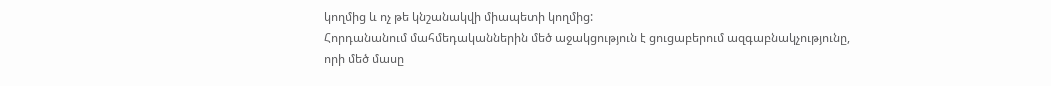կողմից և ոչ թե կնշանակվի միապետի կողմից:
Հորդանանում մահմեդականներին մեծ աջակցություն է ցուցաբերում ազգաբնակչությունը, որի մեծ մասը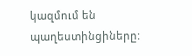կազմում են պաղեստինցիները: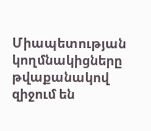Միապետության կողմնակիցները թվաքանակով զիջում են